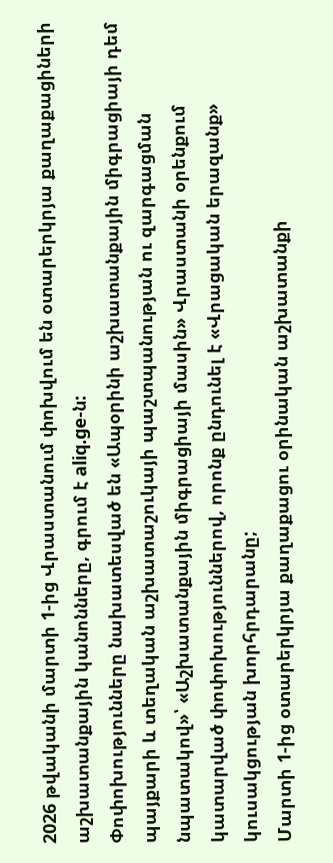2026 թվականի մարտի 1-ից Վրաստանում փոխվում են օտարերկրյա քաղաքացիների աշխատանքային կանոնները, գրում է aliq.ge-ն:
Փոփոխությունները նախատեսված են «Ապօրինի աշխատանքային միգրացիայի դեմ պայքարի և տեղական աշխատաշուկայի պաշտպանության ու զարգացման նպատակով»՝ «Աշխատանքային միգրացիայի մասին» Վրաստանի օրենքում կատարված փոփոխություններով, որոնք ընդունել է «Վրացական երազանք» կուսակցության խորհրդարանը;
Մարտի 1-ից օտարերկրյա քաղաքացու օրինական աշխատանքի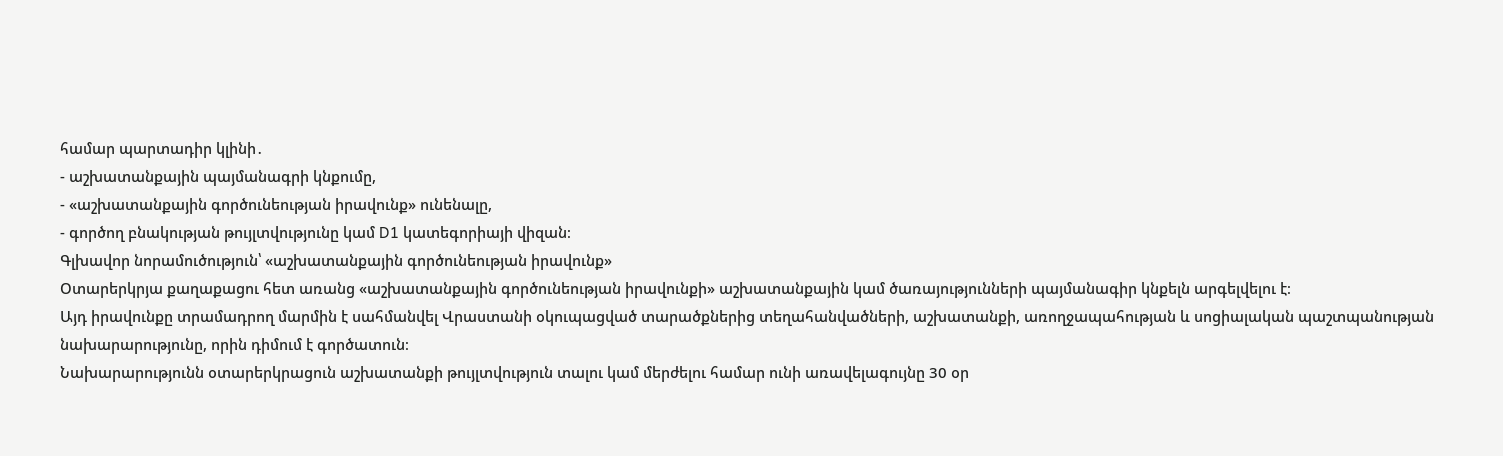համար պարտադիր կլինի․
- աշխատանքային պայմանագրի կնքումը,
- «աշխատանքային գործունեության իրավունք» ունենալը,
- գործող բնակության թույլտվությունը կամ D1 կատեգորիայի վիզան։
Գլխավոր նորամուծություն՝ «աշխատանքային գործունեության իրավունք»
Օտարերկրյա քաղաքացու հետ առանց «աշխատանքային գործունեության իրավունքի» աշխատանքային կամ ծառայությունների պայմանագիր կնքելն արգելվելու է։
Այդ իրավունքը տրամադրող մարմին է սահմանվել Վրաստանի օկուպացված տարածքներից տեղահանվածների, աշխատանքի, առողջապահության և սոցիալական պաշտպանության նախարարությունը, որին դիմում է գործատուն։
Նախարարությունն օտարերկրացուն աշխատանքի թույլտվություն տալու կամ մերժելու համար ունի առավելագույնը 30 օր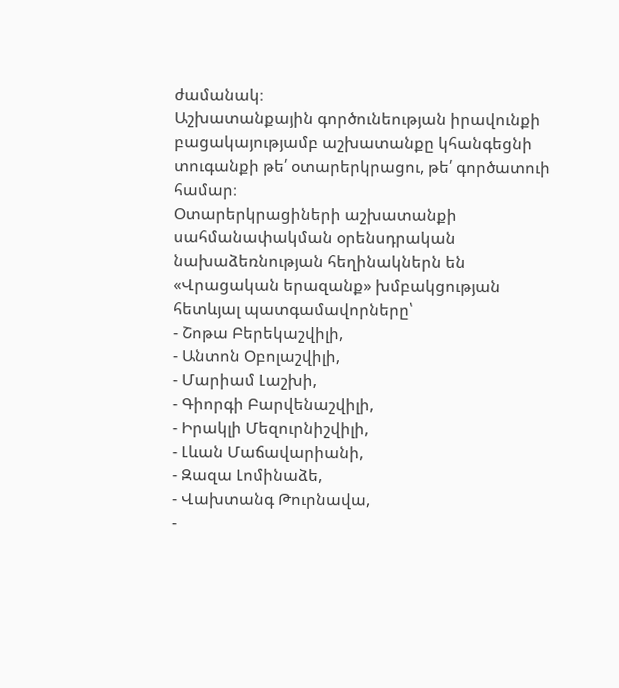ժամանակ։
Աշխատանքային գործունեության իրավունքի բացակայությամբ աշխատանքը կհանգեցնի տուգանքի թե՛ օտարերկրացու, թե՛ գործատուի համար։
Օտարերկրացիների աշխատանքի սահմանափակման օրենսդրական նախաձեռնության հեղինակներն են «Վրացական երազանք» խմբակցության հետևյալ պատգամավորները՝
- Շոթա Բերեկաշվիլի,
- Անտոն Օբոլաշվիլի,
- Մարիամ Լաշխի,
- Գիորգի Բարվենաշվիլի,
- Իրակլի Մեզուրնիշվիլի,
- Լևան Մաճավարիանի,
- Զազա Լոմինաձե,
- Վախտանգ Թուրնավա,
-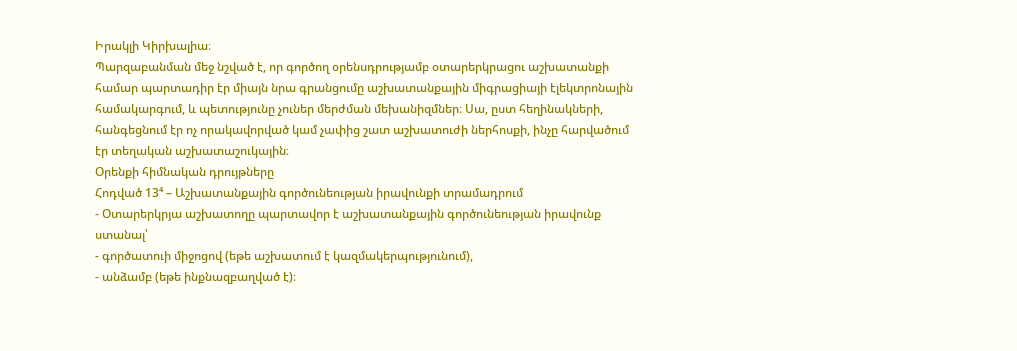Իրակլի Կիրխալիա։
Պարզաբանման մեջ նշված է, որ գործող օրենսդրությամբ օտարերկրացու աշխատանքի համար պարտադիր էր միայն նրա գրանցումը աշխատանքային միգրացիայի էլեկտրոնային համակարգում, և պետությունը չուներ մերժման մեխանիզմներ։ Սա, ըստ հեղինակների, հանգեցնում էր ոչ որակավորված կամ չափից շատ աշխատուժի ներհոսքի, ինչը հարվածում էր տեղական աշխատաշուկային։
Օրենքի հիմնական դրույթները
Հոդված 13⁴ – Աշխատանքային գործունեության իրավունքի տրամադրում
- Օտարերկրյա աշխատողը պարտավոր է աշխատանքային գործունեության իրավունք ստանալ՝
- գործատուի միջոցով (եթե աշխատում է կազմակերպությունում),
- անձամբ (եթե ինքնազբաղված է)։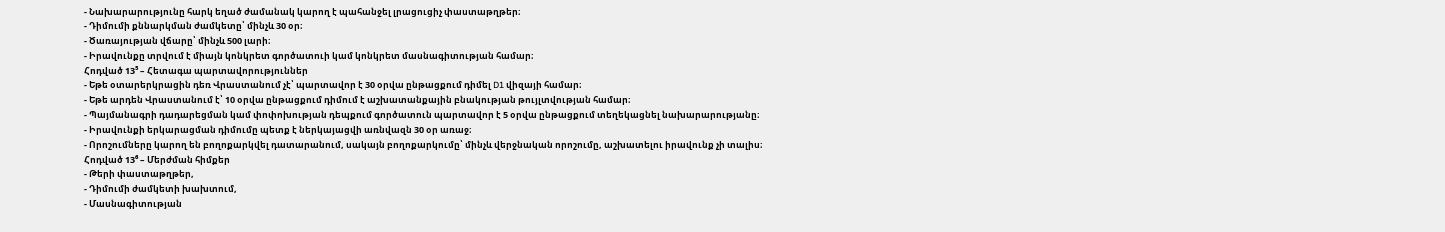- Նախարարությունը հարկ եղած ժամանակ կարող է պահանջել լրացուցիչ փաստաթղթեր։
- Դիմումի քննարկման ժամկետը՝ մինչև 30 օր։
- Ծառայության վճարը՝ մինչև 500 լարի։
- Իրավունքը տրվում է միայն կոնկրետ գործատուի կամ կոնկրետ մասնագիտության համար։
Հոդված 13⁵ – Հետագա պարտավորություններ
- Եթե օտարերկրացին դեռ Վրաստանում չէ՝ պարտավոր է 30 օրվա ընթացքում դիմել D1 վիզայի համար։
- Եթե արդեն Վրաստանում է՝ 10 օրվա ընթացքում դիմում է աշխատանքային բնակության թույլտվության համար։
- Պայմանագրի դադարեցման կամ փոփոխության դեպքում գործատուն պարտավոր է 5 օրվա ընթացքում տեղեկացնել նախարարությանը։
- Իրավունքի երկարացման դիմումը պետք է ներկայացվի առնվազն 30 օր առաջ։
- Որոշումները կարող են բողոքարկվել դատարանում, սակայն բողոքարկումը՝ մինչև վերջնական որոշումը, աշխատելու իրավունք չի տալիս։
Հոդված 13⁶ – Մերժման հիմքեր
- Թերի փաստաթղթեր,
- Դիմումի ժամկետի խախտում,
- Մասնագիտության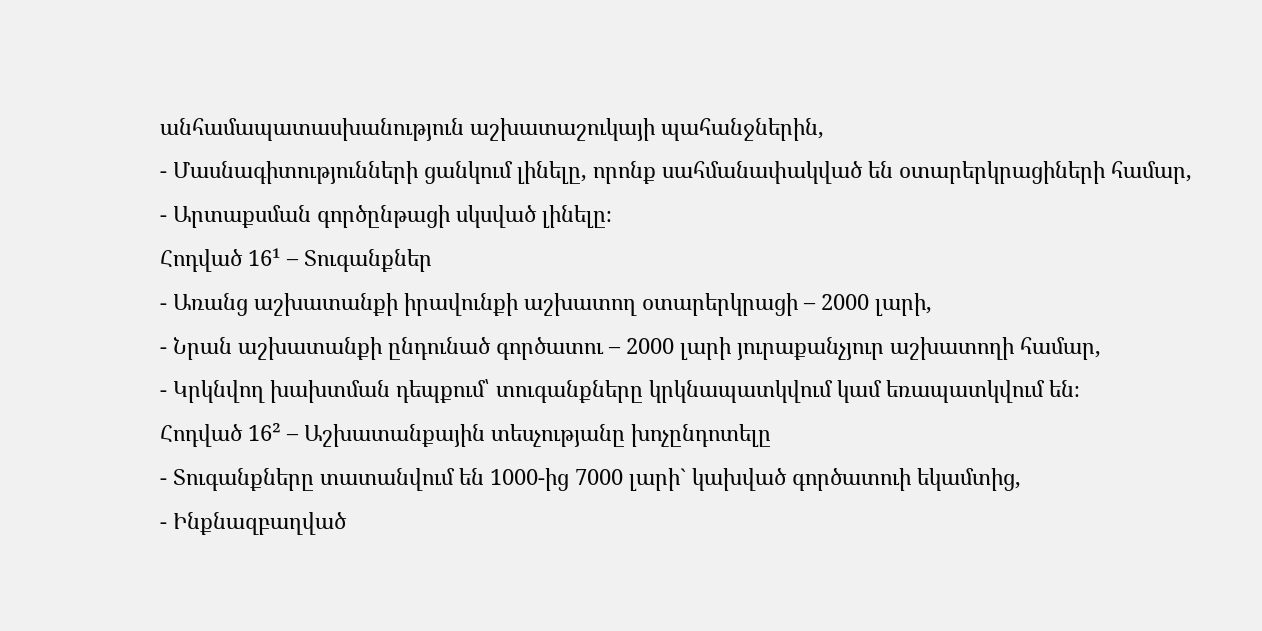անհամապատասխանություն աշխատաշուկայի պահանջներին,
- Մասնագիտությունների ցանկում լինելը, որոնք սահմանափակված են օտարերկրացիների համար,
- Արտաքսման գործընթացի սկսված լինելը։
Հոդված 16¹ – Տուգանքներ
- Առանց աշխատանքի իրավունքի աշխատող օտարերկրացի – 2000 լարի,
- Նրան աշխատանքի ընդունած գործատու – 2000 լարի յուրաքանչյուր աշխատողի համար,
- Կրկնվող խախտման դեպքում՝ տուգանքները կրկնապատկվում կամ եռապատկվում են։
Հոդված 16² – Աշխատանքային տեսչությանը խոչընդոտելը
- Տուգանքները տատանվում են 1000-ից 7000 լարի` կախված գործատուի եկամտից,
- Ինքնազբաղված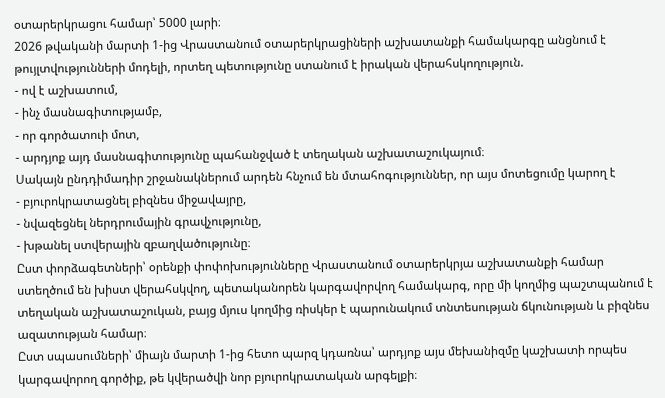օտարերկրացու համար՝ 5000 լարի։
2026 թվականի մարտի 1-ից Վրաստանում օտարերկրացիների աշխատանքի համակարգը անցնում է թույլտվությունների մոդելի, որտեղ պետությունը ստանում է իրական վերահսկողություն.
- ով է աշխատում,
- ինչ մասնագիտությամբ,
- որ գործատուի մոտ,
- արդյոք այդ մասնագիտությունը պահանջված է տեղական աշխատաշուկայում։
Սակայն ընդդիմադիր շրջանակներում արդեն հնչում են մտահոգություններ, որ այս մոտեցումը կարող է
- բյուրոկրատացնել բիզնես միջավայրը,
- նվազեցնել ներդրումային գրավչությունը,
- խթանել ստվերային զբաղվածությունը։
Ըստ փորձագետների՝ օրենքի փոփոխությունները Վրաստանում օտարերկրյա աշխատանքի համար ստեղծում են խիստ վերահսկվող, պետականորեն կարգավորվող համակարգ, որը մի կողմից պաշտպանում է տեղական աշխատաշուկան, բայց մյուս կողմից ռիսկեր է պարունակում տնտեսության ճկունության և բիզնես ազատության համար։
Ըստ սպասումների՝ միայն մարտի 1-ից հետո պարզ կդառնա՝ արդյոք այս մեխանիզմը կաշխատի որպես կարգավորող գործիք, թե կվերածվի նոր բյուրոկրատական արգելքի։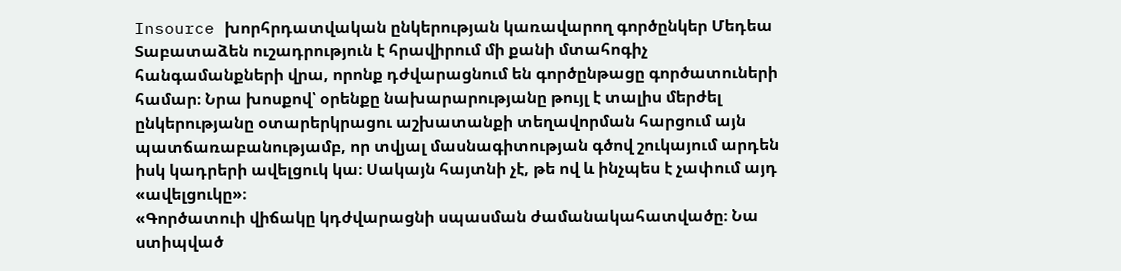Insource խորհրդատվական ընկերության կառավարող գործընկեր Մեդեա Տաբատաձեն ուշադրություն է հրավիրում մի քանի մտահոգիչ հանգամանքների վրա, որոնք դժվարացնում են գործընթացը գործատուների համար։ Նրա խոսքով՝ օրենքը նախարարությանը թույլ է տալիս մերժել ընկերությանը օտարերկրացու աշխատանքի տեղավորման հարցում այն պատճառաբանությամբ, որ տվյալ մասնագիտության գծով շուկայում արդեն իսկ կադրերի ավելցուկ կա։ Սակայն հայտնի չէ, թե ով և ինչպես է չափում այդ «ավելցուկը»։
«Գործատուի վիճակը կդժվարացնի սպասման ժամանակահատվածը։ Նա ստիպված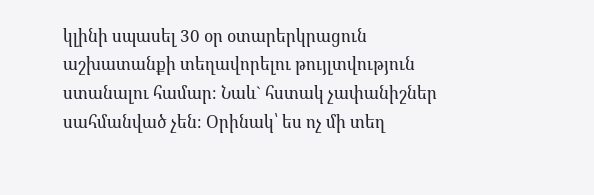կլինի սպասել 30 օր օտարերկրացուն աշխատանքի տեղավորելու թույլտվություն ստանալու համար։ Նաև` հստակ չափանիշներ սահմանված չեն։ Օրինակ՝ ես ոչ մի տեղ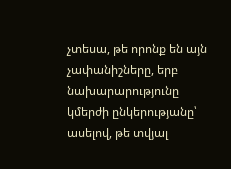չտեսա, թե որոնք են այն չափանիշները, երբ նախարարությունը կմերժի ընկերությանը՝ ասելով, թե տվյալ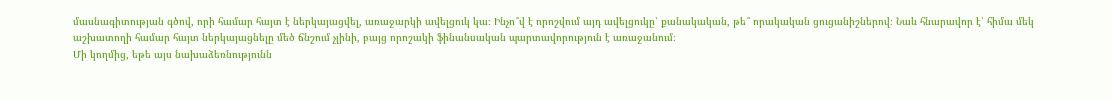մասնագիտության գծով, որի համար հայտ է ներկայացվել, առաջարկի ավելցուկ կա։ Ինչո՞վ է որոշվում այդ ավելցուկը՝ քանակական, թե՞ որակական ցուցանիշներով։ Նաև հնարավոր է՝ հիմա մեկ աշխատողի համար հայտ ներկայացնելը մեծ ճնշում չլինի, բայց որոշակի ֆինանսական պարտավորություն է առաջանում։
Մի կողմից, եթե այս նախաձեռնությունն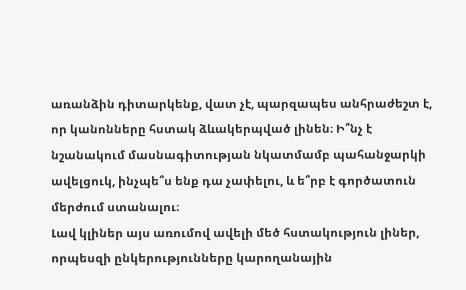առանձին դիտարկենք, վատ չէ, պարզապես անհրաժեշտ է, որ կանոնները հստակ ձևակերպված լինեն։ Ի՞նչ է նշանակում մասնագիտության նկատմամբ պահանջարկի ավելցուկ, ինչպե՞ս ենք դա չափելու, և ե՞րբ է գործատուն մերժում ստանալու։
Լավ կլիներ այս առումով ավելի մեծ հստակություն լիներ, որպեսզի ընկերությունները կարողանային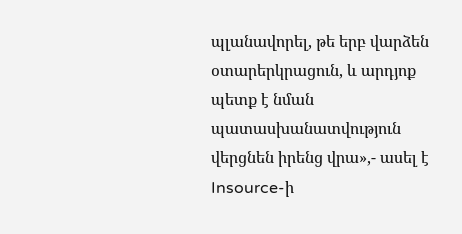պլանավորել, թե երբ վարձեն օտարերկրացուն, և արդյոք պետք է նման պատասխանատվություն վերցնեն իրենց վրա»,- ասել է Insource-ի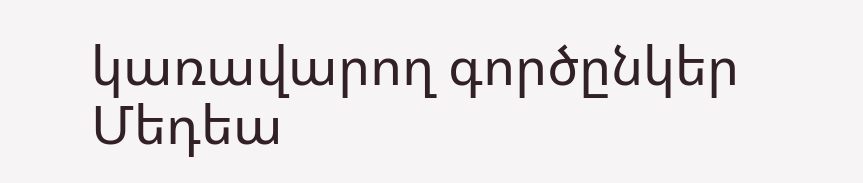կառավարող գործընկեր Մեդեա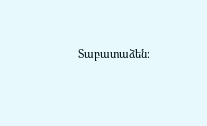Տաբատաձեն։